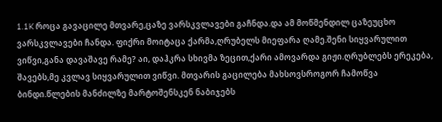1.1K როცა გავაცილე მთვარე,ცაზე ვარსკვლავები გაჩნდა.და ამ მოწმენდილ ცაზეუცხო ვარსკვლავები ჩანდა. ფიქრი მოიტაცა ქარმა,ღრუბელს მიეფარა ღამე.შენი სიყვარულით ვიწვი,განა დავაშავე რამე? აი, დაჰკრა სხივმა ზეცით,ქარი ამოვარდა გიჟი.ღრუბლებს ერეკება, შავებს,მე კვლავ სიყვარულით ვიწვი. მთვარის გაცილება მახსოვსროგორ ჩამოწვა ბინდი.წლების მანძილზე მარტოშენსკენ ნაბიჯებს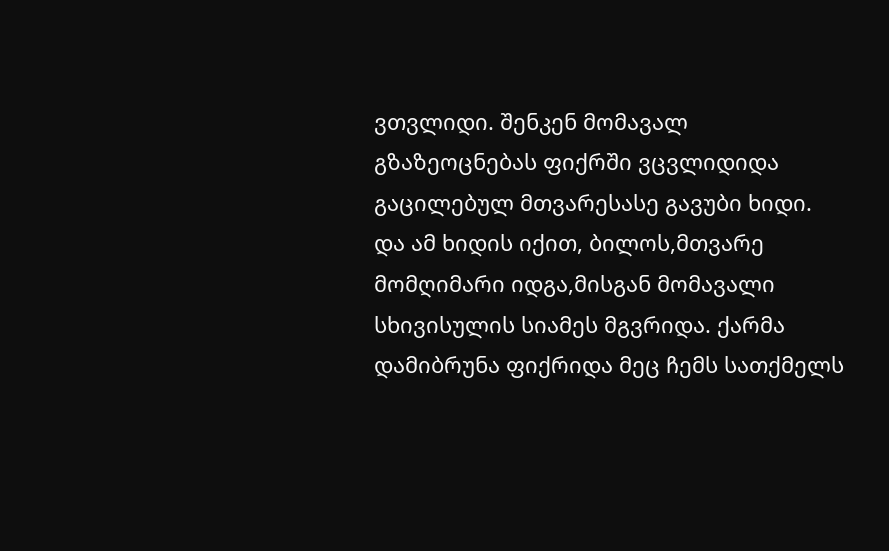ვთვლიდი. შენკენ მომავალ გზაზეოცნებას ფიქრში ვცვლიდიდა გაცილებულ მთვარესასე გავუბი ხიდი. და ამ ხიდის იქით, ბილოს,მთვარე მომღიმარი იდგა,მისგან მომავალი სხივისულის სიამეს მგვრიდა. ქარმა დამიბრუნა ფიქრიდა მეც ჩემს სათქმელს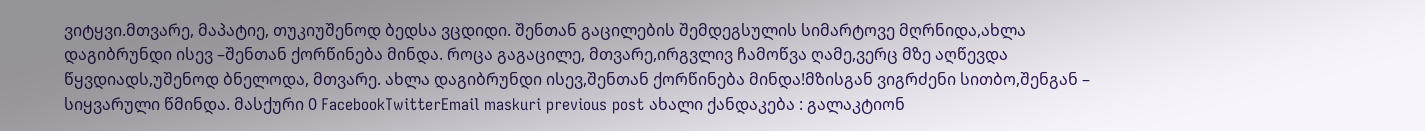ვიტყვი.მთვარე, მაპატიე, თუკიუშენოდ ბედსა ვცდიდი. შენთან გაცილების შემდეგსულის სიმარტოვე მღრნიდა,ახლა დაგიბრუნდი ისევ –შენთან ქორწინება მინდა. როცა გაგაცილე, მთვარე,ირგვლივ ჩამოწვა ღამე,ვერც მზე აღწევდა წყვდიადს,უშენოდ ბნელოდა, მთვარე. ახლა დაგიბრუნდი ისევ,შენთან ქორწინება მინდა!მზისგან ვიგრძენი სითბო,შენგან – სიყვარული წმინდა. მასქური 0 FacebookTwitterEmail maskuri previous post ახალი ქანდაკება : გალაკტიონ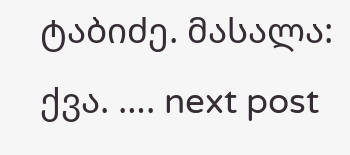ტაბიძე. მასალა: ქვა. …. next post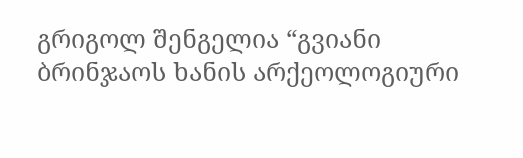გრიგოლ შენგელია “გვიანი ბრინჯაოს ხანის არქეოლოგიური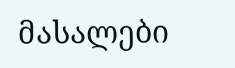მასალები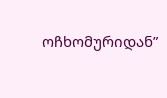ოჩხომურიდან”